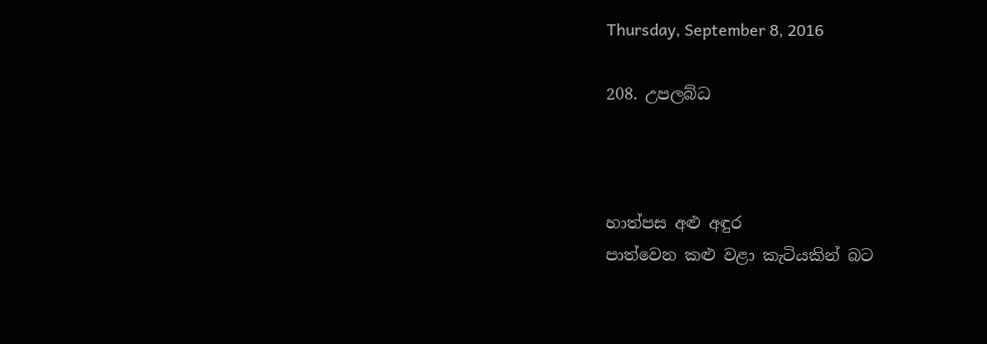Thursday, September 8, 2016

208. උපලබ්ධ



හාත්පස අළු අඳුර
පාත්වෙන කළු වළා කැටියකින් බට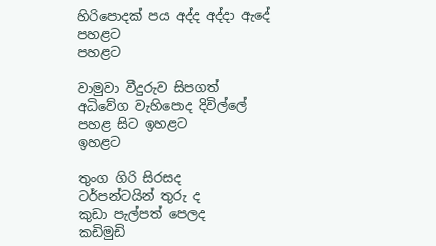හිරිපොදක් පය අද්ද අද්දා ඇදේ පහළට
පහළට

වාමුවා වීදුරුව සිපගත්
අධිවේග වැහිපොද දිවිල්ලේ
පහළ සිට ඉහළට
ඉහළට

තුංග ගිරි සිරසද
ටර්පන්ටයින් තුරු ද
කුඩා පැල්පත් පෙලද
කඩිමුඩි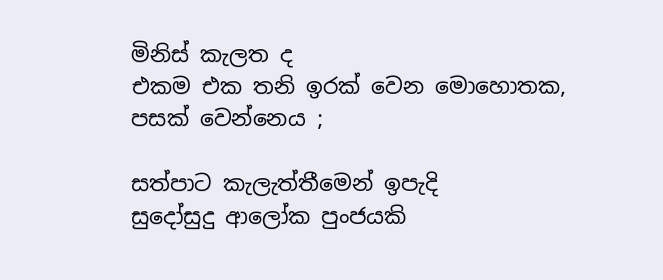මිනිස් කැලත ද
එකම එක තනි ඉරක් වෙන මොහොතක,
පසක් වෙන්නෙය ;

සත්පාට කැලැත්තීමෙන් ඉපැදි
සුදෝසුදු ආලෝක පුංජයකි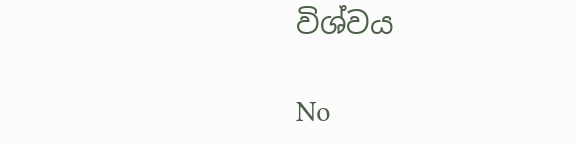විශ්වය

No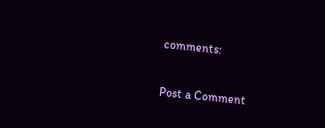comments:

Post a Comment